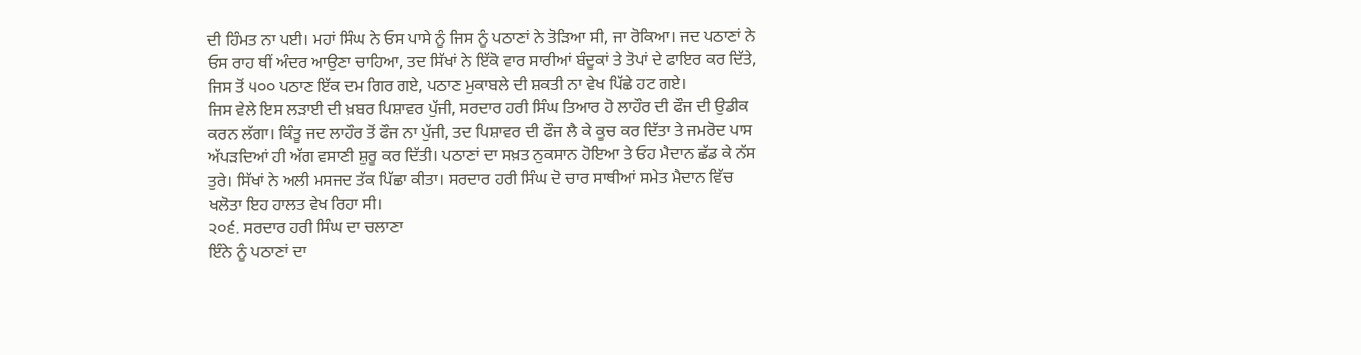ਦੀ ਹਿੰਮਤ ਨਾ ਪਈ। ਮਹਾਂ ਸਿੰਘ ਨੇ ਓਸ ਪਾਸੇ ਨੂੰ ਜਿਸ ਨੂੰ ਪਠਾਣਾਂ ਨੇ ਤੋੜਿਆ ਸੀ, ਜਾ ਰੋਕਿਆ। ਜਦ ਪਠਾਣਾਂ ਨੇ ਓਸ ਰਾਹ ਥੀਂ ਅੰਦਰ ਆਉਣਾ ਚਾਹਿਆ, ਤਦ ਸਿੱਖਾਂ ਨੇ ਇੱਕੋ ਵਾਰ ਸਾਰੀਆਂ ਬੰਦੂਕਾਂ ਤੇ ਤੋਪਾਂ ਦੇ ਫਾਇਰ ਕਰ ਦਿੱਤੇ, ਜਿਸ ਤੋਂ ੫੦੦ ਪਠਾਣ ਇੱਕ ਦਮ ਗਿਰ ਗਏ, ਪਠਾਣ ਮੁਕਾਬਲੇ ਦੀ ਸ਼ਕਤੀ ਨਾ ਵੇਖ ਪਿੱਛੇ ਹਟ ਗਏ।
ਜਿਸ ਵੇਲੇ ਇਸ ਲੜਾਈ ਦੀ ਖ਼ਬਰ ਪਿਸ਼ਾਵਰ ਪੁੱਜੀ, ਸਰਦਾਰ ਹਰੀ ਸਿੰਘ ਤਿਆਰ ਹੋ ਲਾਹੌਰ ਦੀ ਫੌਜ ਦੀ ਉਡੀਕ ਕਰਨ ਲੱਗਾ। ਕਿੰਤੂ ਜਦ ਲਾਹੌਰ ਤੋਂ ਫੌਜ ਨਾ ਪੁੱਜੀ, ਤਦ ਪਿਸ਼ਾਵਰ ਦੀ ਫੌਜ ਲੈ ਕੇ ਕੂਚ ਕਰ ਦਿੱਤਾ ਤੇ ਜਮਰੋਦ ਪਾਸ ਅੱਪੜਦਿਆਂ ਹੀ ਅੱਗ ਵਸਾਣੀ ਸ਼ੁਰੂ ਕਰ ਦਿੱਤੀ। ਪਠਾਣਾਂ ਦਾ ਸਖ਼ਤ ਨੁਕਸਾਨ ਹੋਇਆ ਤੇ ਓਹ ਮੈਦਾਨ ਛੱਡ ਕੇ ਨੱਸ ਤੁਰੇ। ਸਿੱਖਾਂ ਨੇ ਅਲੀ ਮਸਜਦ ਤੱਕ ਪਿੱਛਾ ਕੀਤਾ। ਸਰਦਾਰ ਹਰੀ ਸਿੰਘ ਦੋ ਚਾਰ ਸਾਥੀਆਂ ਸਮੇਤ ਮੈਦਾਨ ਵਿੱਚ ਖਲੋਤਾ ਇਹ ਹਾਲਤ ਵੇਖ ਰਿਹਾ ਸੀ।
੨੦੬. ਸਰਦਾਰ ਹਰੀ ਸਿੰਘ ਦਾ ਚਲਾਣਾ
ਇੰਨੇ ਨੂੰ ਪਠਾਣਾਂ ਦਾ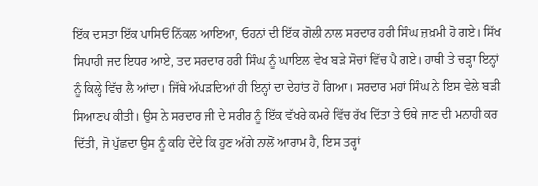ਇੱਕ ਦਸਤਾ ਇੱਕ ਪਾਸਿਓਂ ਨਿੱਕਲ ਆਇਆ, ਓਹਨਾਂ ਦੀ ਇੱਕ ਗੋਲੀ ਨਾਲ ਸਰਦਾਰ ਹਰੀ ਸਿੰਘ ਜ਼ਖ਼ਮੀ ਹੋ ਗਏ। ਸਿੱਖ ਸਿਪਾਹੀ ਜਦ ਇਧਰ ਆਏ, ਤਦ ਸਰਦਾਰ ਹਰੀ ਸਿੰਘ ਨੂੰ ਘਾਇਲ ਵੇਖ ਬੜੇ ਸੋਚਾਂ ਵਿੱਚ ਪੈ ਗਏ। ਹਾਥੀ ਤੇ ਚੜ੍ਹਾ ਇਨ੍ਹਾਂ ਨੂੰ ਕਿਲ੍ਹੇ ਵਿੱਚ ਲੈ ਆਂਦਾ। ਜਿੱਥੇ ਅੱਪੜਦਿਆਂ ਹੀ ਇਨ੍ਹਾਂ ਦਾ ਦੇਹਾਂਤ ਹੋ ਗਿਆ। ਸਰਦਾਰ ਮਹਾਂ ਸਿੰਘ ਨੇ ਇਸ ਵੇਲੇ ਬੜੀ ਸਿਆਣਪ ਕੀਤੀ। ਉਸ ਨੇ ਸਰਦਾਰ ਜੀ ਦੇ ਸਰੀਰ ਨੂੰ ਇੱਕ ਵੱਖਰੇ ਕਮਰੇ ਵਿੱਚ ਰੱਖ ਦਿੱਤਾ ਤੇ ਓਥੇ ਜਾਣ ਦੀ ਮਨਾਹੀ ਕਰ ਦਿੱਤੀ, ਜੋ ਪੁੱਛਦਾ ਉਸ ਨੂੰ ਕਹਿ ਦੇਂਦੇ ਕਿ ਹੁਣ ਅੱਗੇ ਨਾਲੋਂ ਆਰਾਮ ਹੈ, ਇਸ ਤਰ੍ਹਾਂ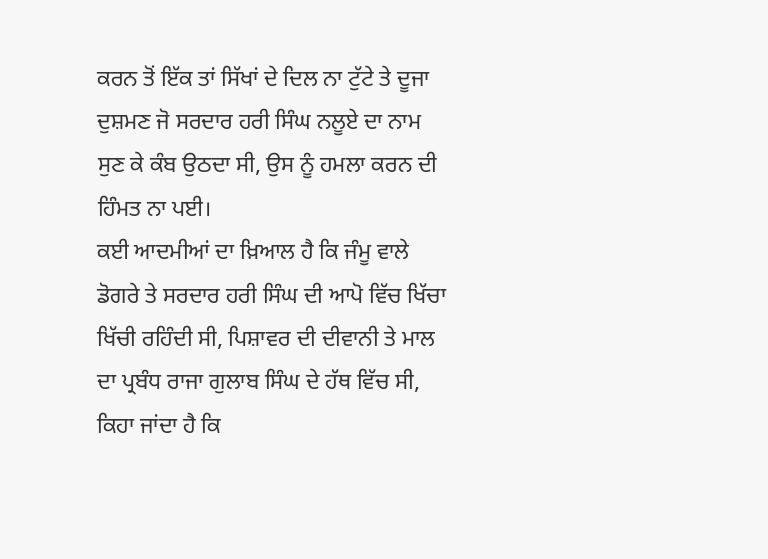ਕਰਨ ਤੋਂ ਇੱਕ ਤਾਂ ਸਿੱਖਾਂ ਦੇ ਦਿਲ ਨਾ ਟੁੱਟੇ ਤੇ ਦੂਜਾ ਦੁਸ਼ਮਣ ਜੋ ਸਰਦਾਰ ਹਰੀ ਸਿੰਘ ਨਲੂਏ ਦਾ ਨਾਮ ਸੁਣ ਕੇ ਕੰਬ ਉਠਦਾ ਸੀ, ਉਸ ਨੂੰ ਹਮਲਾ ਕਰਨ ਦੀ ਹਿੰਮਤ ਨਾ ਪਈ।
ਕਈ ਆਦਮੀਆਂ ਦਾ ਖ਼ਿਆਲ ਹੈ ਕਿ ਜੰਮੂ ਵਾਲੇ ਡੋਗਰੇ ਤੇ ਸਰਦਾਰ ਹਰੀ ਸਿੰਘ ਦੀ ਆਪੋ ਵਿੱਚ ਖਿੱਚਾ ਖਿੱਚੀ ਰਹਿੰਦੀ ਸੀ, ਪਿਸ਼ਾਵਰ ਦੀ ਦੀਵਾਨੀ ਤੇ ਮਾਲ ਦਾ ਪ੍ਰਬੰਧ ਰਾਜਾ ਗੁਲਾਬ ਸਿੰਘ ਦੇ ਹੱਥ ਵਿੱਚ ਸੀ, ਕਿਹਾ ਜਾਂਦਾ ਹੈ ਕਿ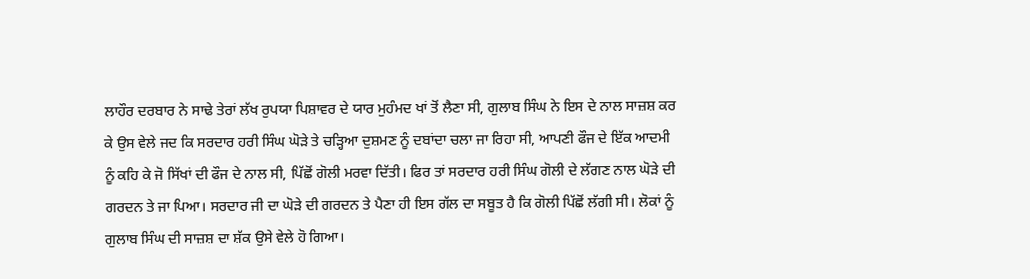ਲਾਹੌਰ ਦਰਬਾਰ ਨੇ ਸਾਢੇ ਤੇਰਾਂ ਲੱਖ ਰੁਪਯਾ ਪਿਸ਼ਾਵਰ ਦੇ ਯਾਰ ਮੁਹੰਮਦ ਖਾਂ ਤੋਂ ਲੈਣਾ ਸੀ, ਗੁਲਾਬ ਸਿੰਘ ਨੇ ਇਸ ਦੇ ਨਾਲ ਸਾਜ਼ਸ਼ ਕਰ ਕੇ ਉਸ ਵੇਲੇ ਜਦ ਕਿ ਸਰਦਾਰ ਹਰੀ ਸਿੰਘ ਘੋੜੇ ਤੇ ਚੜ੍ਹਿਆ ਦੁਸ਼ਮਣ ਨੂੰ ਦਬਾਂਦਾ ਚਲਾ ਜਾ ਰਿਹਾ ਸੀ, ਆਪਣੀ ਫੌਜ ਦੇ ਇੱਕ ਆਦਮੀ ਨੂੰ ਕਹਿ ਕੇ ਜੋ ਸਿੱਖਾਂ ਦੀ ਫੌਜ ਦੇ ਨਾਲ ਸੀ, ਪਿੱਛੋਂ ਗੋਲੀ ਮਰਵਾ ਦਿੱਤੀ। ਫਿਰ ਤਾਂ ਸਰਦਾਰ ਹਰੀ ਸਿੰਘ ਗੋਲੀ ਦੇ ਲੱਗਣ ਨਾਲ ਘੋੜੇ ਦੀ ਗਰਦਨ ਤੇ ਜਾ ਪਿਆ। ਸਰਦਾਰ ਜੀ ਦਾ ਘੋੜੇ ਦੀ ਗਰਦਨ ਤੇ ਪੈਣਾ ਹੀ ਇਸ ਗੱਲ ਦਾ ਸਬੂਤ ਹੈ ਕਿ ਗੋਲੀ ਪਿੱਛੋਂ ਲੱਗੀ ਸੀ। ਲੋਕਾਂ ਨੂੰ ਗੁਲਾਬ ਸਿੰਘ ਦੀ ਸਾਜ਼ਸ਼ ਦਾ ਸ਼ੱਕ ਉਸੇ ਵੇਲੇ ਹੋ ਗਿਆ।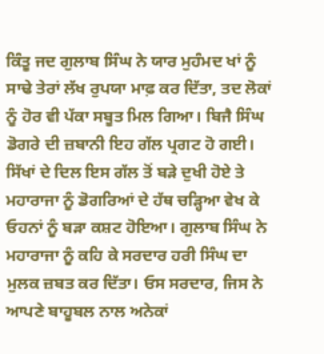ਕਿੰਤੂ ਜਦ ਗੁਲਾਬ ਸਿੰਘ ਨੇ ਯਾਰ ਮੁਹੰਮਦ ਖਾਂ ਨੂੰ ਸਾਢੇ ਤੇਰਾਂ ਲੱਖ ਰੁਪਯਾ ਮਾਫ਼ ਕਰ ਦਿੱਤਾ, ਤਦ ਲੋਕਾਂ ਨੂੰ ਹੋਰ ਵੀ ਪੱਕਾ ਸਬੂਤ ਮਿਲ ਗਿਆ। ਬਿਜੈ ਸਿੰਘ ਡੋਗਰੇ ਦੀ ਜ਼ਬਾਨੀ ਇਹ ਗੱਲ ਪ੍ਰਗਟ ਹੋ ਗਈ। ਸਿੱਖਾਂ ਦੇ ਦਿਲ ਇਸ ਗੱਲ ਤੋਂ ਬੜੇ ਦੁਖੀ ਹੋਏ ਤੇ ਮਹਾਰਾਜਾ ਨੂੰ ਡੋਗਰਿਆਂ ਦੇ ਹੱਥ ਚੜ੍ਹਿਆ ਵੇਖ ਕੇ ਓਹਨਾਂ ਨੂੰ ਬੜਾ ਕਸ਼ਟ ਹੋਇਆ। ਗੁਲਾਬ ਸਿੰਘ ਨੇ ਮਹਾਰਾਜਾ ਨੂੰ ਕਹਿ ਕੇ ਸਰਦਾਰ ਹਰੀ ਸਿੰਘ ਦਾ ਮੁਲਕ ਜ਼ਬਤ ਕਰ ਦਿੱਤਾ। ਓਸ ਸਰਦਾਰ, ਜਿਸ ਨੇ ਆਪਣੇ ਬਾਹੂਬਲ ਨਾਲ ਅਨੇਕਾਂ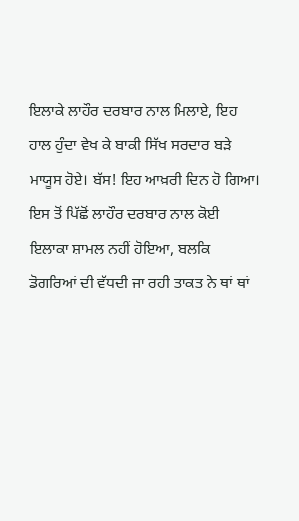ਇਲਾਕੇ ਲਾਹੌਰ ਦਰਬਾਰ ਨਾਲ ਮਿਲਾਏ, ਇਹ ਹਾਲ ਹੁੰਦਾ ਵੇਖ ਕੇ ਬਾਕੀ ਸਿੱਖ ਸਰਦਾਰ ਬੜੇ ਮਾਯੂਸ ਹੋਏ। ਬੱਸ! ਇਹ ਆਖ਼ਰੀ ਦਿਨ ਹੋ ਗਿਆ। ਇਸ ਤੋਂ ਪਿੱਛੋਂ ਲਾਹੌਰ ਦਰਬਾਰ ਨਾਲ ਕੋਈ ਇਲਾਕਾ ਸ਼ਾਮਲ ਨਹੀਂ ਹੋਇਆ, ਬਲਕਿ ਡੋਗਰਿਆਂ ਦੀ ਵੱਧਦੀ ਜਾ ਰਹੀ ਤਾਕਤ ਨੇ ਥਾਂ ਥਾਂ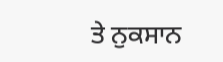ਤੇ ਨੁਕਸਾਨ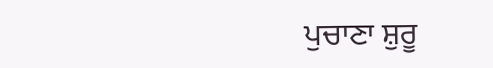ਪੁਚਾਣਾ ਸ਼ੁਰੂ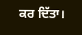ਕਰ ਦਿੱਤਾ।